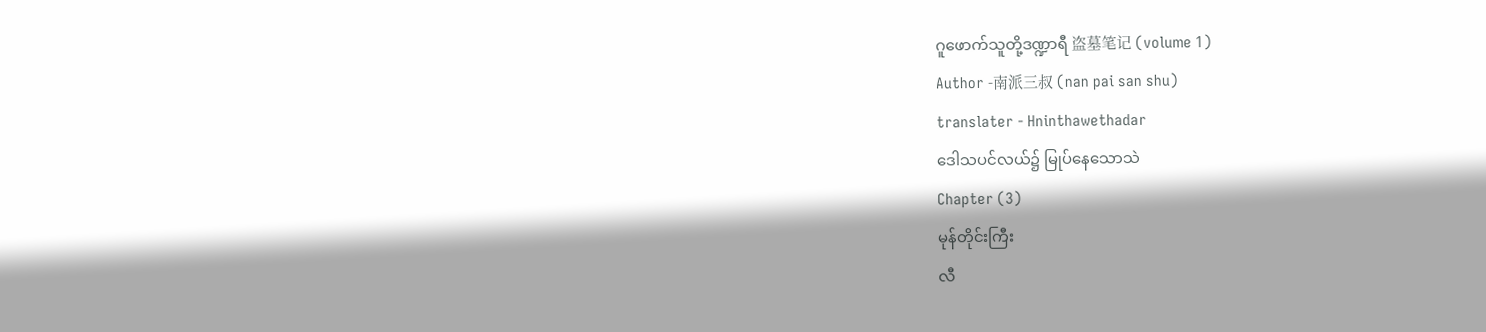ဂူဖောက်သူတို့ဒဏ္ဍာရီ 盗墓笔记 (volume 1)
Author -南派三叔 (nan pai san shu)
translater - Hninthawethadar
ဒေါသပင်လယ်၌ မြုပ်နေသောသဲ
Chapter (3)
မုန်တိုင်းကြီး
လီ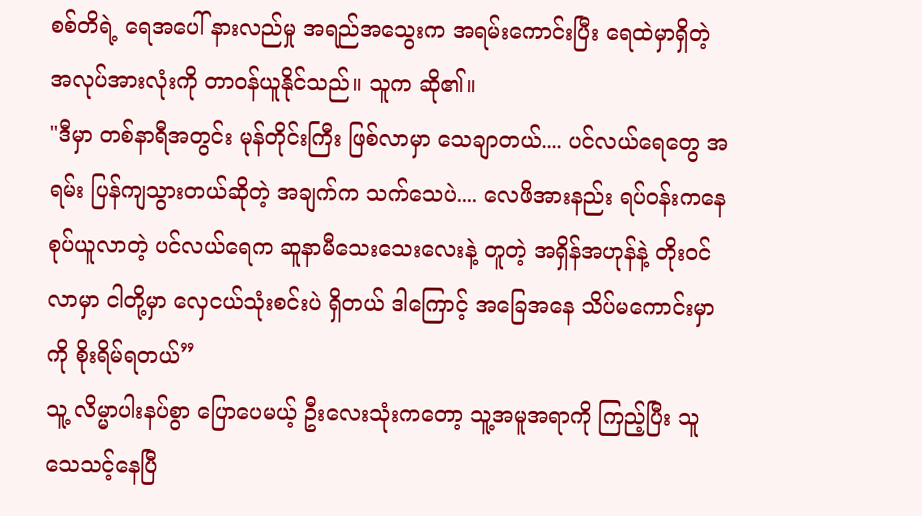စစ်တိရဲ့ ရေအပေါ် နားလည်မှု အရည်အသွေးက အရမ်းကောင်းပြီး ရေထဲမှာရှိတဲ့ အလုပ်အားလုံးကို တာဝန်ယူနိုင်သည်။ သူက ဆို၏။
"ဒီမှာ တစ်နာရီအတွင်း မုန်တိုင်းကြီး ဖြစ်လာမှာ သေချာတယ်.... ပင်လယ်ရေတွေ အရမ်း ပြန်ကျသွားတယ်ဆိုတဲ့ အချက်က သက်သေပဲ.... လေဖိအားနည်း ရပ်ဝန်းကနေ စုပ်ယူလာတဲ့ ပင်လယ်ရေက ဆူနာမီသေးသေးလေးနဲ့ တူတဲ့ အရှိန်အဟုန်နဲ့ တိုးဝင်လာမှာ ငါတို့မှာ လှေငယ်သုံးစင်းပဲ ရှိတယ် ဒါကြောင့် အခြေအနေ သိပ်မကောင်းမှာကို စိုးရိမ်ရတယ်”
သူ့ လိမ္မာပါးနပ်စွာ ပြောပေမယ့် ဦးလေးသုံးကတော့ သူ့အမူအရာကို ကြည့်ပြီး သူသေသင့်နေပြီ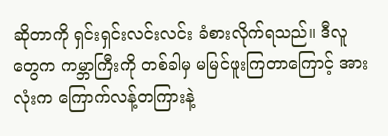ဆိုတာကို ရှင်းရှင်းလင်းလင်း ခံစားလိုက်ရသည်။ ဒီလူတွေက ကမ္ဘာကြီးကို တစ်ခါမှ မမြင်ဖူးကြတာကြောင့် အားလုံးက ကြောက်လန့်တကြားနဲ့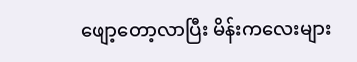ဖျော့တော့လာပြီး မိန်းကလေးများ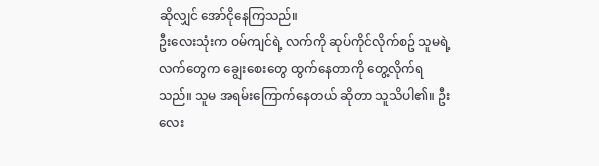ဆိုလျှင် အော်ငိုနေကြသည်။
ဦးလေးသုံးက ဝမ်ကျင်ရဲ့ လက်ကို ဆုပ်ကိုင်လိုက်စဥ် သူမရဲ့လက်တွေက ချွေးစေးတွေ ထွက်နေတာကို တွေ့လိုက်ရသည်။ သူမ အရမ်းကြောက်နေတယ် ဆိုတာ သူသိပါ၏။ ဦးလေး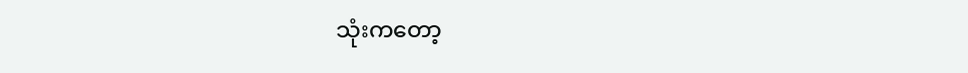သုံးကတော့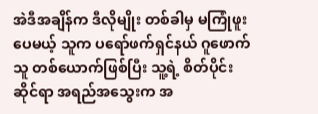အဲဒီအချိန်က ဒီလိုမျိုး တစ်ခါမှ မကြုံဖူးပေမယ့် သူက ပရော်ဖက်ရှင်နယ် ဂူဖောက်သူ တစ်ယောက်ဖြစ်ပြီး သူ့ရဲ့ စိတ်ပိုင်းဆိုင်ရာ အရည်အသွေးက အ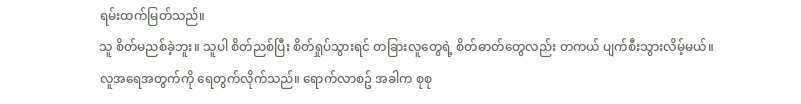ရမ်းထက်မြတ်သည်။
သူ စိတ်မညစ်ခဲ့ဘူး။ သူပါ စိတ်ညစ်ပြီး စိတ်ရှုပ်သွားရင် တခြားလူတွေရဲ့ စိတ်ဓာတ်တွေလည်း တကယ် ပျက်စီးသွားလိမ့်မယ်။
လူအရေအတွက်ကို ရေတွက်လိုက်သည်။ ရောက်လာစဥ် အခါက စုစု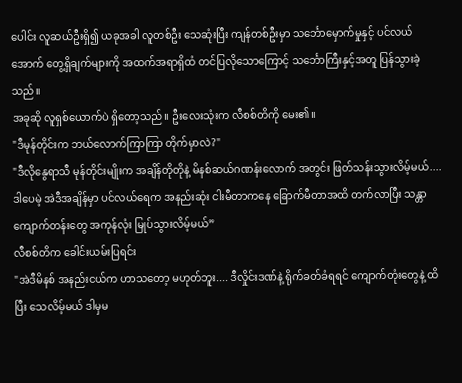ပေါင်း လူဆယ်ဦးရှိ၍ ယခုအခါ လူတစ်ဦး သေဆုံးပြီး ကျန်တစ်ဦးမှာ သင်္ဘောမှောက်မှုနှင့် ပင်လယ်အောက် တွေ့ရှိချက်များကို အထက်အရာရှိထံ တင်ပြလိုသောကြောင့် သင်္ဘောကြီးနှင့်အတူ ပြန်သွားခဲ့သည်။
အခုဆို လူရှစ်ယောက်ပဲ ရှိတော့သည်။ ဦးလေးသုံးက လီစစ်တိကို မေး၏။
"ဒီမုန်တိုင်းက ဘယ်လောက်ကြာကြာ တိုက်မှာလဲ?"
"ဒီလိုနွေရာသီ မုန်တိုင်းမျိုးက အချိန်တိုတိုနဲ့ မိနစ်ဆယ်ဂဏန်းလောက် အတွင်း ဖြတ်သန်းသွားလိမ့်မယ်.... ဒါပေမဲ့ အဲဒီအချိန်မှာ ပင်လယ်ရေက အနည်းဆုံး ငါးမီတာကနေ ခြောက်မီတာအထိ တက်လာပြီး သန္တာကျောက်တန်းတွေ အကုန်လုံး မြုပ်သွားလိမ့်မယ်”
လီစစ်တိက ခေါင်းယမ်းပြရင်း
"အဲဒီမိနစ် အနည်းငယ်က ဟာသတော့ မဟုတ်ဘူး.... ဒီလှိုင်းဒဏ်နဲ့ ရိုက်ခတ်ခံရရင် ကျောက်တုံးတွေနဲ့ ထိပြီး သေလိမ့်မယ် ဒါမှမ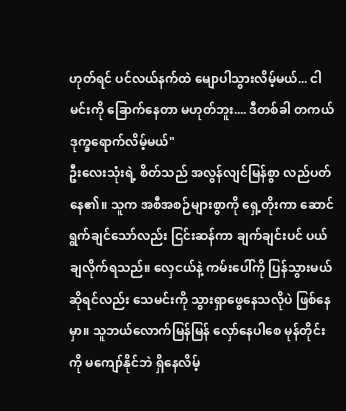ဟုတ်ရင် ပင်လယ်နက်ထဲ မျောပါသွားလိမ့်မယ်... ငါမင်းကို ခြောက်နေတာ မဟုတ်ဘူး.... ဒီတစ်ခါ တကယ် ဒုက္ခရောက်လိမ့်မယ်"
ဦးလေးသုံးရဲ့ စိတ်သည် အလွန်လျင်မြန်စွာ လည်ပတ်နေ၏။ သူက အစီအစဉ်များစွာကို ရှေ့တိုးကာ ဆောင်ရွက်ချင်သော်လည်း ငြင်းဆန်ကာ ချက်ချင်းပင် ပယ်ချလိုက်ရသည်။ လှေငယ်နဲ့ ကမ်းပေါ်ကို ပြန်သွားမယ် ဆိုရင်လည်း သေမင်းကို သွားရှာဖွေနေသလိုပဲ ဖြစ်နေမှာ။ သူဘယ်လောက်မြန်မြန် လှော်နေပါစေ မုန်တိုင်းကို မကျော်နိုင်ဘဲ ရှိနေလိမ့်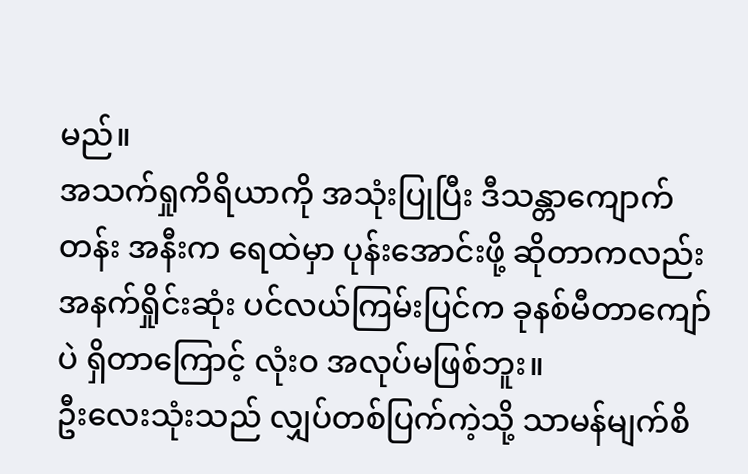မည်။
အသက်ရှုကိရိယာကို အသုံးပြုပြီး ဒီသန္တာကျောက်တန်း အနီးက ရေထဲမှာ ပုန်းအောင်းဖို့ ဆိုတာကလည်း အနက်ရှိုင်းဆုံး ပင်လယ်ကြမ်းပြင်က ခုနစ်မီတာကျော်ပဲ ရှိတာကြောင့် လုံးဝ အလုပ်မဖြစ်ဘူး။
ဦးလေးသုံးသည် လျှပ်တစ်ပြက်ကဲ့သို့ သာမန်မျက်စိ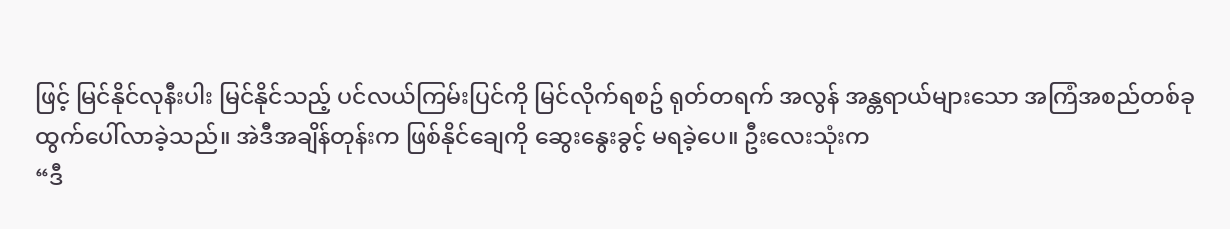ဖြင့် မြင်နိုင်လုနီးပါး မြင်နိုင်သည့် ပင်လယ်ကြမ်းပြင်ကို မြင်လိုက်ရစဥ် ရုတ်တရက် အလွန် အန္တရာယ်များသော အကြံအစည်တစ်ခု ထွက်ပေါ်လာခဲ့သည်။ အဲဒီအချိန်တုန်းက ဖြစ်နိုင်ချေကို ဆွေးနွေးခွင့် မရခဲ့ပေ။ ဦးလေးသုံးက
“ဒီ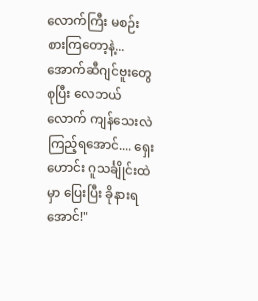လောက်ကြီး မစဉ်းစားကြတော့နဲ့... အောက်ဆီဂျင်ဗူးတွေ စုပြီး လေဘယ်လောက် ကျန်သေးလဲ ကြည့်ရအောင်.... ရှေးဟောင်း ဂူသင်္ချိုင်းထဲမှာ ပြေးပြီး ခိုနားရအောင်!"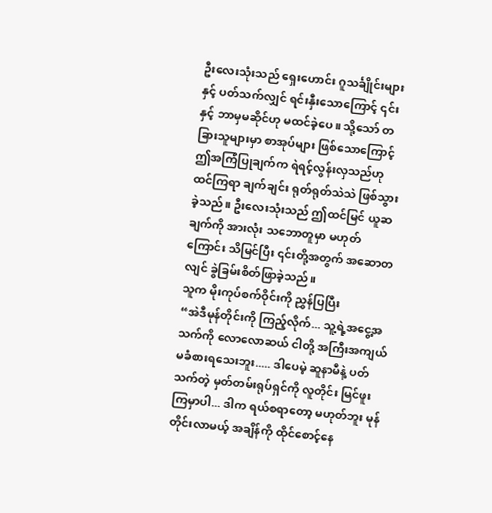ဦးလေးသုံးသည် ရှေးဟောင်း ဂူသင်္ချိုင်းများနှင့် ပတ်သက်လျှင် ရင်းနှီးသောကြောင့် ၎င်းနှင့် ဘာမှမဆိုင်ဟု မထင်ခဲ့ပေ။ သို့သော် တခြားသူများမှာ စာအုပ်များ ဖြစ်သောကြောင့် ဤအကြံပြုချက်က ရဲရင့်လွန်းလှသည်ဟု ထင်ကြရာ ချက်ချင်း ရုတ်ရုတ်သဲသဲ ဖြစ်သွားခဲ့သည်။ ဦးလေးသုံးသည် ဤထင်မြင် ယူဆချက်ကို အားလုံး သဘောတူမှာ မဟုတ်ကြောင်း သိမြင်ပြီး ၎င်းတို့အတွက် အဆောတလျင် ခွဲခြမ်းစိတ်ဖြာခဲ့သည်။
သူက မိုးကုပ်စက်ဝိုင်းကို ညွှန်ပြပြီး
“အဲဒီမုန်တိုင်းကို ကြည့်လိုက်... သူ့ရဲ့အငွေ့အသက်ကို လောလောဆယ် ငါတို့ အကြီးအကျယ် မခံစားရသေးဘူး..... ဒါပေမဲ့ ဆူနာမီနဲ့ ပတ်သက်တဲ့ မှတ်တမ်းရုပ်ရှင်ကို လူတိုင်း မြင်ဖူးကြမှာပါ... ဒါက ရယ်စရာတော့ မဟုတ်ဘူး မုန်တိုင်းလာမယ့် အချိန်ကို ထိုင်စောင့်နေ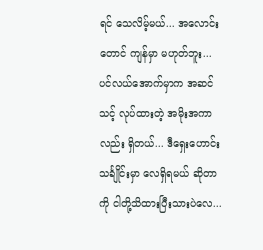ရင် သေလိမ့်မယ်... အလောင်းတောင် ကျန်မှာ မဟုတ်ဘူး... ပင်လယ်အောက်မှာက အဆင်သင့် လုပ်ထားတဲ့ အမိုးအကာလည်း ရှိတယ်... ဒီရှေးဟောင်းသင်္ချိုင်းမှာ လေရှိရမယ် ဆိုတာကို ငါတို့သိထားပြီးသားပဲလေ...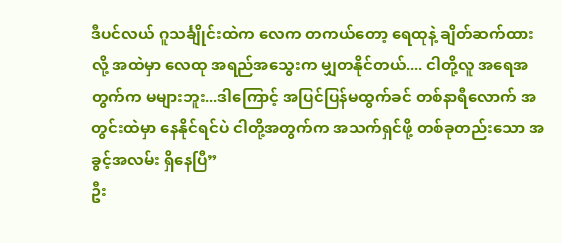ဒီပင်လယ် ဂူသင်္ချိုင်းထဲက လေက တကယ်တော့ ရေထုနဲ့ ချိတ်ဆက်ထားလို့ အထဲမှာ လေထု အရည်အသွေးက မျှတနိုင်တယ်.... ငါတို့လူ အရေအတွက်က မများဘူး...ဒါကြောင့် အပြင်ပြန်မထွက်ခင် တစ်နာရီလောက် အတွင်းထဲမှာ နေနိုင်ရင်ပဲ ငါတို့အတွက်က အသက်ရှင်ဖို့ တစ်ခုတည်းသော အခွင့်အလမ်း ရှိနေပြီ”
ဦး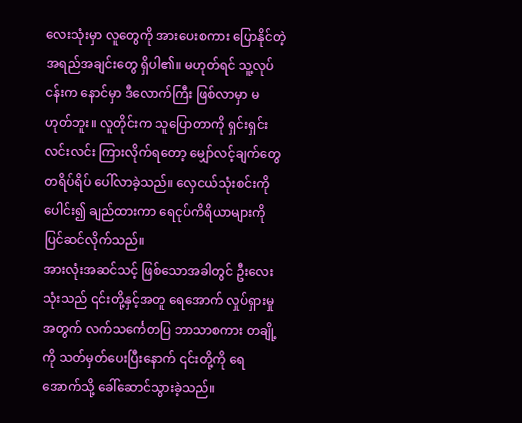လေးသုံးမှာ လူတွေကို အားပေးစကား ပြောနိုင်တဲ့ အရည်အချင်းတွေ ရှိပါ၏။ မဟုတ်ရင် သူ့လုပ်ငန်းက နောင်မှာ ဒီလောက်ကြီး ဖြစ်လာမှာ မဟုတ်ဘူး။ လူတိုင်းက သူပြောတာကို ရှင်းရှင်းလင်းလင်း ကြားလိုက်ရတော့ မျှော်လင့်ချက်တွေ တရိပ်ရိပ် ပေါ်လာခဲ့သည်။ လှေငယ်သုံးစင်းကို ပေါင်း၍ ချည်ထားကာ ရေငုပ်ကိရိယာများကို ပြင်ဆင်လိုက်သည်။
အားလုံးအဆင်သင့် ဖြစ်သောအခါတွင် ဦးလေးသုံးသည် ၎င်းတို့နှင့်အတူ ရေအောက် လှုပ်ရှားမှုအတွက် လက်သင်္ကေတပြ ဘာသာစကား တချို့ကို သတ်မှတ်ပေးပြီးနောက် ၎င်းတို့ကို ရေအောက်သို့ ခေါ်ဆောင်သွားခဲ့သည်။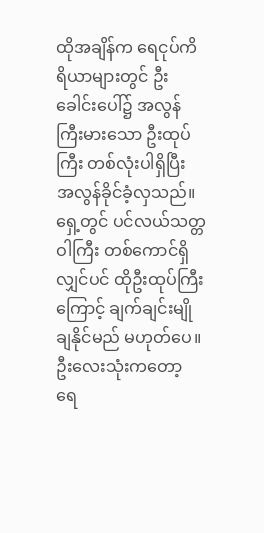ထိုအချိန်က ရေငုပ်ကိရိယာများတွင် ဦးခေါင်းပေါ်၌ အလွန်ကြီးမားသော ဦးထုပ်ကြီး တစ်လုံးပါရှိပြီး အလွန်ခိုင်ခံ့လှသည်။ ရှေ့တွင် ပင်လယ်သတ္တဝါကြီး တစ်ကောင်ရှိလျှင်ပင် ထိုဦးထုပ်ကြီးကြောင့် ချက်ချင်းမျိုချနိုင်မည် မဟုတ်ပေ။ ဦးလေးသုံးကတော့ ရေ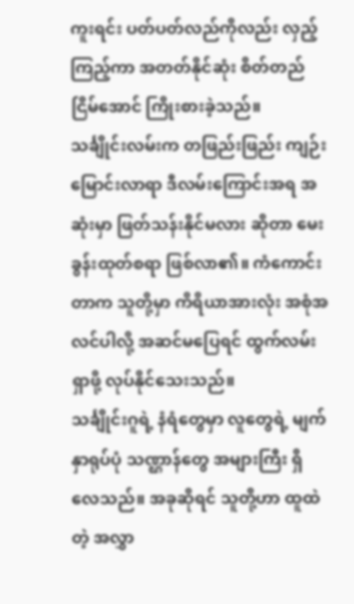ကူးရင်း ပတ်ပတ်လည်ကိုလည်း လှည့်ကြည့်ကာ အတတ်နိုင်ဆုံး စိတ်တည်ငြိမ်အောင် ကြိုးစားခဲ့သည်။
သင်္ချိုင်းလမ်းက တဖြည်းဖြည်း ကျဉ်းမြောင်းလာရာ ဒီလမ်းကြောင်းအရ အဆုံးမှာ ဖြတ်သန်းနိုင်မလား ဆိုတာ မေးခွန်းထုတ်စရာ ဖြစ်လာ၏။ ကံကောင်းတာက သူတို့မှာ ကိရိယာအားလုံး အစုံအလင်ပါလို့ အဆင်မပြေရင် ထွက်လမ်းရှာဖို့ လုပ်နိုင်သေးသည်။
သင်္ချိုင်းဂူရဲ့ နံရံတွေမှာ လူတွေရဲ့ မျက်နှာရုပ်ပုံ သဏ္ဌာန်တွေ အများကြီး ရှိလေသည်။ အခုဆိုရင် သူတို့ဟာ ထူထဲတဲ့ အလွှာ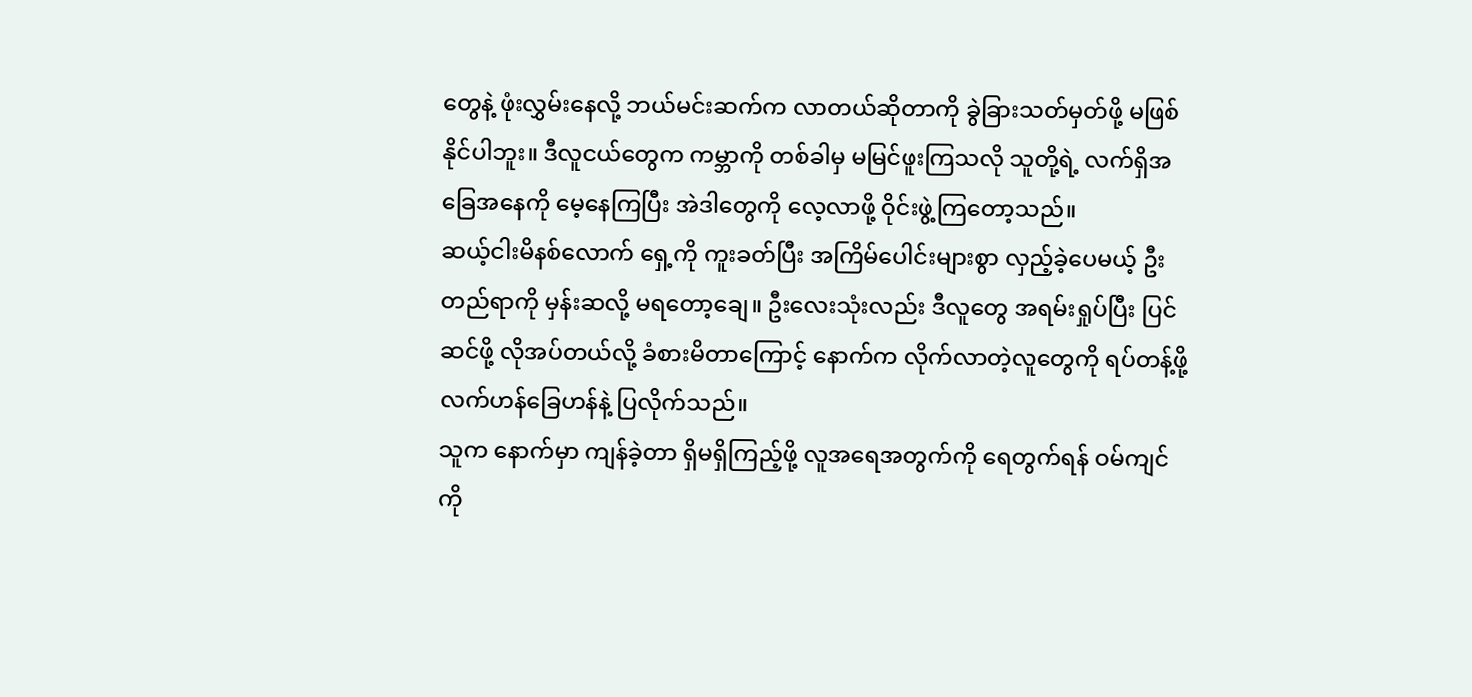တွေနဲ့ ဖုံးလွှမ်းနေလို့ ဘယ်မင်းဆက်က လာတယ်ဆိုတာကို ခွဲခြားသတ်မှတ်ဖို့ မဖြစ်နိုင်ပါဘူး။ ဒီလူငယ်တွေက ကမ္ဘာကို တစ်ခါမှ မမြင်ဖူးကြသလို သူတို့ရဲ့ လက်ရှိအခြေအနေကို မေ့နေကြပြီး အဲဒါတွေကို လေ့လာဖို့ ဝိုင်းဖွဲ့ကြတော့သည်။
ဆယ့်ငါးမိနစ်လောက် ရှေ့ကို ကူးခတ်ပြီး အကြိမ်ပေါင်းများစွာ လှည့်ခဲ့ပေမယ့် ဦးတည်ရာကို မှန်းဆလို့ မရတော့ချေ။ ဦးလေးသုံးလည်း ဒီလူတွေ အရမ်းရှုပ်ပြီး ပြင်ဆင်ဖို့ လိုအပ်တယ်လို့ ခံစားမိတာကြောင့် နောက်က လိုက်လာတဲ့လူတွေကို ရပ်တန့်ဖို့ လက်ဟန်ခြေဟန်နဲ့ ပြလိုက်သည်။
သူက နောက်မှာ ကျန်ခဲ့တာ ရှိမရှိကြည့်ဖို့ လူအရေအတွက်ကို ရေတွက်ရန် ဝမ်ကျင်ကို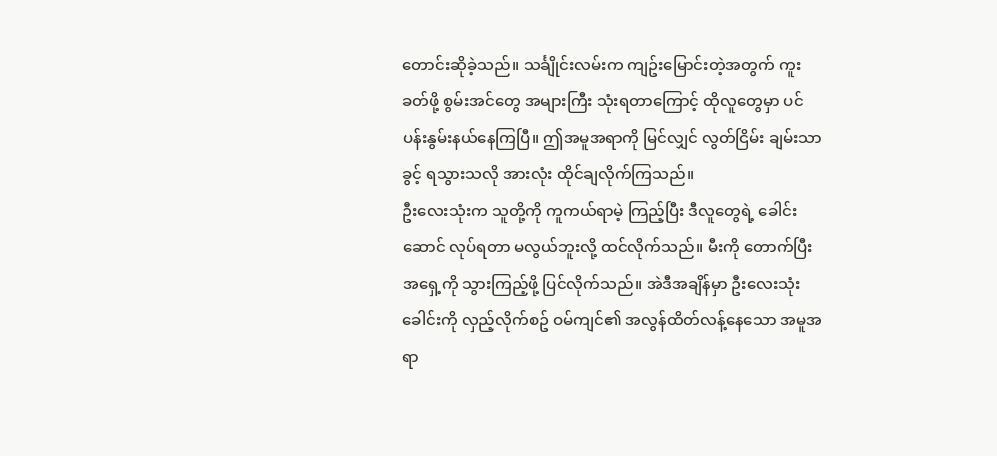တောင်းဆိုခဲ့သည်။ သင်္ချိုင်းလမ်းက ကျဥ်းမြောင်းတဲ့အတွက် ကူးခတ်ဖို့ စွမ်းအင်တွေ အများကြီး သုံးရတာကြောင့် ထိုလူတွေမှာ ပင်ပန်းနွမ်းနယ်နေကြပြီ။ ဤအမူအရာကို မြင်လျှင် လွတ်ငြိမ်း ချမ်းသာခွင့် ရသွားသလို အားလုံး ထိုင်ချလိုက်ကြသည်။
ဦးလေးသုံးက သူတို့ကို ကူကယ်ရာမဲ့ ကြည့်ပြီး ဒီလူတွေရဲ့ ခေါင်းဆောင် လုပ်ရတာ မလွယ်ဘူးလို့ ထင်လိုက်သည်။ မီးကို တောက်ပြီး အရှေ့ကို သွားကြည့်ဖို့ ပြင်လိုက်သည်။ အဲဒီအချိန်မှာ ဦးလေးသုံး ခေါင်းကို လှည့်လိုက်စဥ် ဝမ်ကျင်၏ အလွန်ထိတ်လန့်နေသော အမူအရာ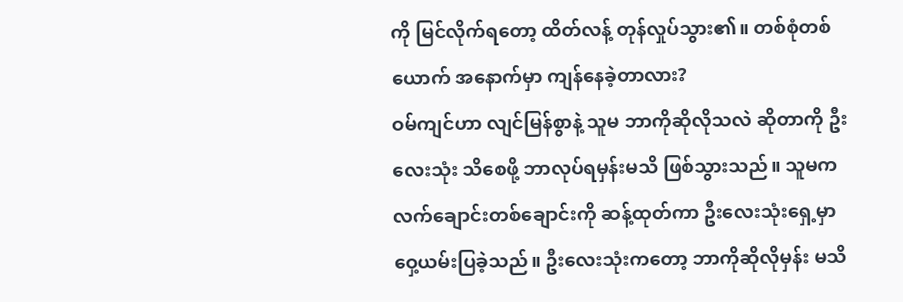ကို မြင်လိုက်ရတော့ ထိတ်လန့် တုန်လှုပ်သွား၏။ တစ်စုံတစ်ယောက် အနောက်မှာ ကျန်နေခဲ့တာလား?
ဝမ်ကျင်ဟာ လျင်မြန်စွာနဲ့ သူမ ဘာကိုဆိုလိုသလဲ ဆိုတာကို ဦးလေးသုံး သိစေဖို့ ဘာလုပ်ရမှန်းမသိ ဖြစ်သွားသည်။ သူမက လက်ချောင်းတစ်ချောင်းကို ဆန့်ထုတ်ကာ ဦးလေးသုံးရှေ့မှာ ဝှေ့ယမ်းပြခဲ့သည်။ ဦးလေးသုံးကတော့ ဘာကိုဆိုလိုမှန်း မသိ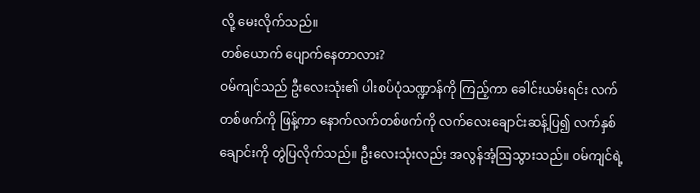လို့ မေးလိုက်သည်။
တစ်ယောက် ပျောက်နေတာလား?
ဝမ်ကျင်သည် ဦးလေးသုံး၏ ပါးစပ်ပုံသဏ္ဍာန်ကို ကြည့်ကာ ခေါင်းယမ်းရင်း လက်တစ်ဖက်ကို ဖြန့်ကာ နောက်လက်တစ်ဖက်ကို လက်လေးချောင်းဆန့်ပြ၍ လက်နှစ်ချောင်းကို တွဲပြလိုက်သည်။ ဦးလေးသုံးလည်း အလွန်အံ့ဩသွားသည်။ ဝမ်ကျင်ရဲ့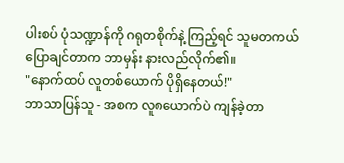ပါးစပ် ပုံသဏ္ဍာန်ကို ဂရုတစိုက်နဲ့ ကြည့်ရင် သူမတကယ် ပြောချင်တာက ဘာမှန်း နားလည်လိုက်၏။
"နောက်ထပ် လူတစ်ယောက် ပိုရှိနေတယ်!"
ဘာသာပြန်သူ - အစက လူ၈ယောက်ပဲ ကျန်ခဲ့တာ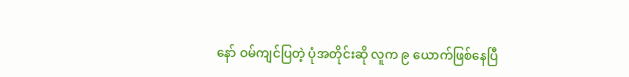နော် ဝမ်ကျင်ပြတဲ့ ပုံအတိုင်းဆို လူက ၉ ယောက်ဖြစ်နေပြီ